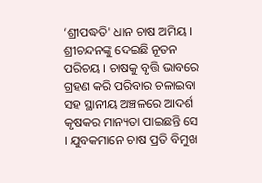‘ଶ୍ରୀପଦ୍ଧତି' ଧାନ ଚାଷ ଅମିୟ । ଶ୍ରୀଚନ୍ଦନଙ୍କୁ ଦେଇଛି ନୂତନ ପରିଚୟ । ଚାଷକୁ ବୃତ୍ତି ଭାବରେ ଗ୍ରହଣ କରି ପରିବାର ଚଳାଇବା ସହ ସ୍ଥାନୀୟ ଅଞ୍ଚଳରେ ଆଦର୍ଶ କୃଷକର ମାନ୍ୟତା ପାଇଛନ୍ତି ସେ । ଯୁବକମାନେ ଚାଷ ପ୍ରତି ବିମୁଖ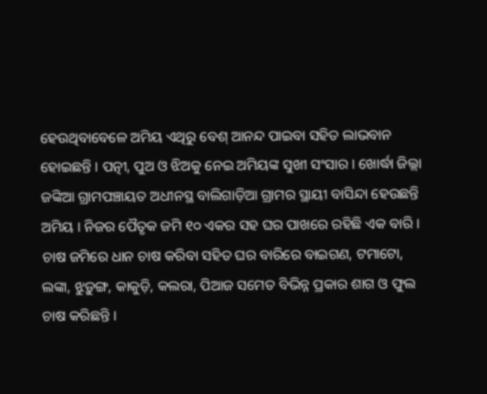ହେଉଥିବାବେଳେ ଅମିୟ ଏଥିରୁ ବେଶ୍ ଆନନ୍ଦ ପାଇବା ସହିତ ଲାଭବାନ ହୋଇଛନ୍ତି । ପତ୍ନୀ, ପୁଅ ଓ ଝିଅକୁ ନେଇ ଅମିୟଙ୍କ ସୁଖୀ ସଂସାର । ଖୋର୍ଦ୍ଧା ଜିଲ୍ଲା ଜଙ୍କିଆ ଗ୍ରାମପଞ୍ଚାୟତ ଅଧୀନସ୍ଥ ବାଲିଗାଡ଼ିଆ ଗ୍ରାମର ସ୍ଥାୟୀ ବାସିନ୍ଦା ହେଉଛନ୍ତି ଅମିୟ । ନିଜର ପୈତୃକ ଜମି ୧୦ ଏକର ସହ ଘର ପାଖରେ ରହିଛି ଏକ ବାରି ।
ଚାଷ ଜମିରେ ଧାନ ଚାଷ କରିବା ସହିତ ଘର ବାରିରେ ବାଇଗଣ, ଟମାଟୋ, ଲଙ୍କା, ଝୁଡ଼ୁଙ୍ଗ, କାକୁଡ଼ି, କଲରା, ପିଆଜ ସମେତ ବିଭିନ୍ନ ପ୍ରକାର ଶାଗ ଓ ଫୁଲ ଚାଷ କରିଛନ୍ତି ।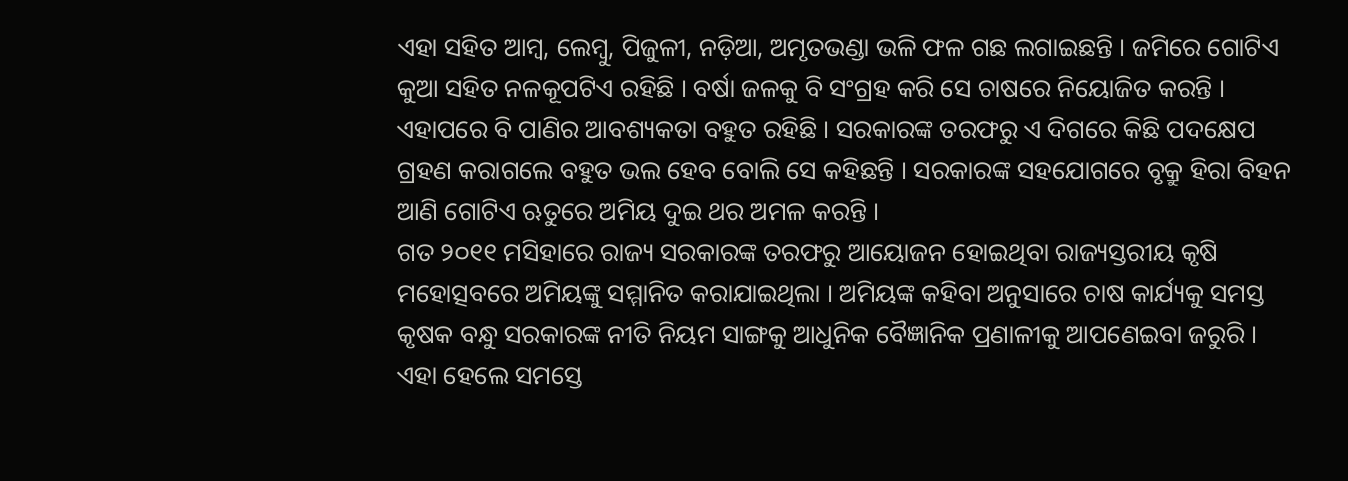ଏହା ସହିତ ଆମ୍ବ, ଲେମ୍ବୁ, ପିଜୁଳୀ, ନଡ଼ିଆ, ଅମୃତଭଣ୍ଡା ଭଳି ଫଳ ଗଛ ଲଗାଇଛନ୍ତି । ଜମିରେ ଗୋଟିଏ କୁଆ ସହିତ ନଳକୂପଟିଏ ରହିଛି । ବର୍ଷା ଜଳକୁ ବି ସଂଗ୍ରହ କରି ସେ ଚାଷରେ ନିୟୋଜିତ କରନ୍ତି । ଏହାପରେ ବି ପାଣିର ଆବଶ୍ୟକତା ବହୁତ ରହିଛି । ସରକାରଙ୍କ ତରଫରୁ ଏ ଦିଗରେ କିଛି ପଦକ୍ଷେପ ଗ୍ରହଣ କରାଗଲେ ବହୁତ ଭଲ ହେବ ବୋଲି ସେ କହିଛନ୍ତି । ସରକାରଙ୍କ ସହଯୋଗରେ ବୃକ୍ରୁ ହିରା ବିହନ ଆଣି ଗୋଟିଏ ଋତୁରେ ଅମିୟ ଦୁଇ ଥର ଅମଳ କରନ୍ତି ।
ଗତ ୨୦୧୧ ମସିହାରେ ରାଜ୍ୟ ସରକାରଙ୍କ ତରଫରୁ ଆୟୋଜନ ହୋଇଥିବା ରାଜ୍ୟସ୍ତରୀୟ କୃଷି ମହୋତ୍ସବରେ ଅମିୟଙ୍କୁ ସମ୍ମାନିତ କରାଯାଇଥିଲା । ଅମିୟଙ୍କ କହିବା ଅନୁସାରେ ଚାଷ କାର୍ଯ୍ୟକୁ ସମସ୍ତ କୃଷକ ବନ୍ଧୁ ସରକାରଙ୍କ ନୀତି ନିୟମ ସାଙ୍ଗକୁ ଆଧୁନିକ ବୈଜ୍ଞାନିକ ପ୍ରଣାଳୀକୁ ଆପଣେଇବା ଜରୁରି । ଏହା ହେଲେ ସମସ୍ତେ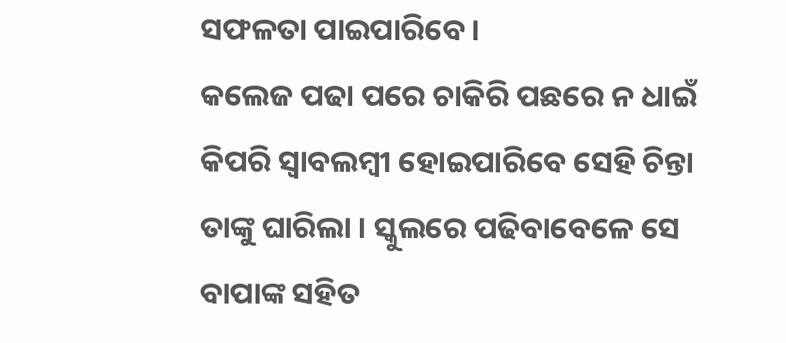ସଫଳତା ପାଇପାରିବେ ।
କଲେଜ ପଢା ପରେ ଚାକିରି ପଛରେ ନ ଧାଇଁ କିପରି ସ୍ଵାବଲମ୍ବୀ ହୋଇପାରିବେ ସେହି ଚିନ୍ତା ତାଙ୍କୁ ଘାରିଲା । ସ୍କୁଲରେ ପଢିବାବେଳେ ସେ ବାପାଙ୍କ ସହିତ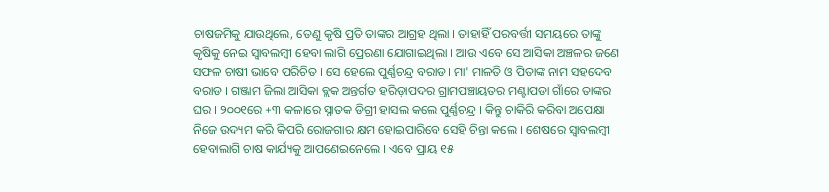ଚାଷଜମିକୁ ଯାଉଥିଲେ, ତେଣୁ କୃଷି ପ୍ରତି ତାଙ୍କର ଆଗ୍ରହ ଥିଲା । ତାହାହିଁ ପରବର୍ତ୍ତୀ ସମୟରେ ତାଙ୍କୁ କୃଷିକୁ ନେଇ ସ୍ଵାବଲମ୍ବୀ ହେବା ଲାଗି ପ୍ରେରଣା ଯୋଗାଇଥିଲା । ଆଉ ଏବେ ସେ ଆସିକା ଅଞ୍ଚଳର ଜଣେ ସଫଳ ଚାଷୀ ଭାବେ ପରିଚିତ । ସେ ହେଲେ ପୁର୍ଣ୍ଣଚନ୍ଦ୍ର ବରାଡ। ମା' ମାଳତି ଓ ପିତାଙ୍କ ନାମ ସହଦେବ ବରାଡ । ଗଞ୍ଜାମ ଜିଲା ଆସିକା ବ୍ଲକ ଅନ୍ତର୍ଗତ ହରିଡ଼ାପଦର ଗ୍ରାମପଞ୍ଚାୟତର ମଣ୍ଟାପଡା ଗାଁରେ ତାଙ୍କର ଘର । ୨୦୦୧ରେ +୩ କଳାରେ ସ୍ନାତକ ଡିଗ୍ରୀ ହାସଲ କଲେ ପୁର୍ଣ୍ଣଚନ୍ଦ୍ର । କିନ୍ତୁ ଚାକିରି କରିବା ଅପେକ୍ଷା ନିଜେ ଉଦ୍ୟମ କରି କିପରି ରୋଜଗାର କ୍ଷମ ହୋଇପାରିବେ ସେହି ଚିନ୍ତା କଲେ । ଶେଷରେ ସ୍ଵାବଲମ୍ବୀ ହେବାଲାଗି ଚାଷ କାର୍ଯ୍ୟକୁ ଆପଣେଇନେଲେ । ଏବେ ପ୍ରାୟ ୧୫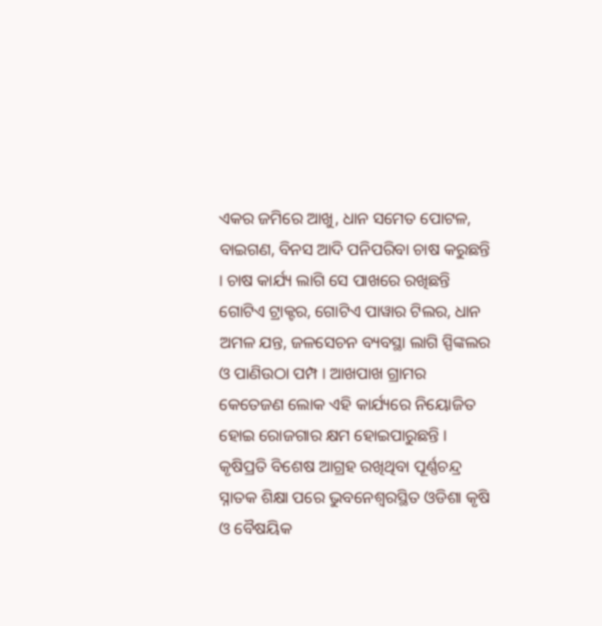ଏକର ଜମିରେ ଆଖୁ, ଧାନ ସମେତ ପୋଟଳ, ବାଇଗଣ, ବିନସ ଆଦି ପନିପରିବା ଚାଷ କରୁଛନ୍ତି । ଚାଷ କାର୍ଯ୍ୟ ଲାଗି ସେ ପାଖରେ ରଖିଛନ୍ତି ଗୋଟିଏ ଟ୍ରାକ୍ଟର, ଗୋଟିଏ ପାୱାର ଟିଲର, ଧାନ ଅମଳ ଯନ୍ତ, ଜଳସେଚନ ବ୍ୟବସ୍ଥା ଲାଗି ସ୍ପିଙ୍କଲର ଓ ପାଣିଉଠା ପମ୍ପ । ଆଖପାଖ ଗ୍ରାମର କେତେଜଣ ଲୋକ ଏହି କାର୍ଯ୍ୟରେ ନିୟୋଜିତ ହୋଇ ରୋଜଗାର କ୍ଷମ ହୋଇପାରୁଛନ୍ତି ।
କୃଷିପ୍ରତି ବିଶେଷ ଆଗ୍ରହ ରଖିଥିବା ପୂର୍ଣ୍ଣଚନ୍ଦ୍ର ସ୍ନାତକ ଶିକ୍ଷା ପରେ ଭୁବନେଶ୍ଵରସ୍ଥିତ ଓଡିଶା କୃଷି ଓ ବୈଷୟିକ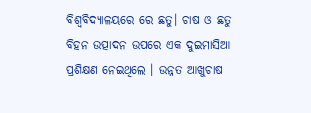ବିଶ୍ଵବିଦ୍ୟାଳୟରେ ରେ ଛତୁ। ଚାଷ ଓ ଛତୁ ବିହନ ଉତ୍ପାଦନ ଉପରେ ଏକ ଦୁଇମାସିଆ ପ୍ରଶିକ୍ଷଣ ନେଇଥିଲେ । ଉନ୍ନତ ଆଖୁଚାଷ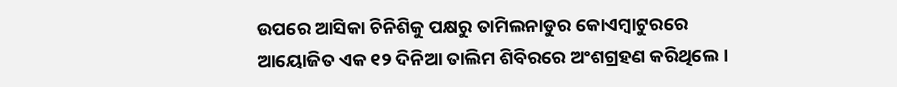ଉପରେ ଆସିକା ଚିନିଶିକୁ ପକ୍ଷରୁ ତାମିଲନାଡୁର କୋଏମ୍ବାଟୁରରେ ଆୟୋଜିତ ଏକ ୧୨ ଦିନିଆ ତାଲିମ ଶିବିରରେ ଅଂଶଗ୍ରହଣ କରିଥିଲେ ।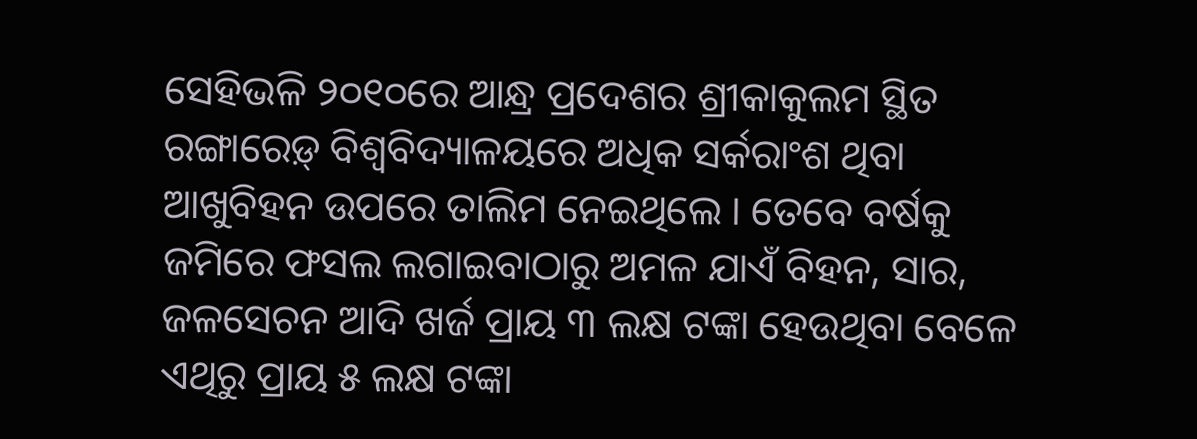ସେହିଭଳି ୨୦୧୦ରେ ଆନ୍ଧ୍ର ପ୍ରଦେଶର ଶ୍ରୀକାକୁଲମ ସ୍ଥିତ ରଙ୍ଗାରେଡ଼୍ ବିଶ୍ଵବିଦ୍ୟାଳୟରେ ଅଧିକ ସର୍କରାଂଶ ଥିବା ଆଖୁବିହନ ଉପରେ ତାଲିମ ନେଇଥିଲେ । ତେବେ ବର୍ଷକୁ ଜମିରେ ଫସଲ ଲଗାଇବାଠାରୁ ଅମଳ ଯାଏଁ ବିହନ, ସାର, ଜଳସେଚନ ଆଦି ଖର୍ଜ ପ୍ରାୟ ୩ ଲକ୍ଷ ଟଙ୍କା ହେଉଥିବା ବେଳେ ଏଥିରୁ ପ୍ରାୟ ୫ ଲକ୍ଷ ଟଙ୍କା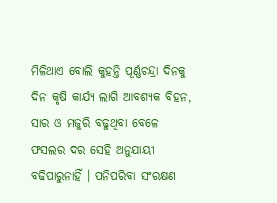ମିଳିଥାଏ ବୋଲି କୁହନ୍ତି ପୂର୍ଣ୍ଣଚନ୍ଦ୍ରା ଦିନକୁ ଦିନ କୃଷି କାର୍ଯ୍ୟ ଲାଗି ଆବଶ୍ୟକ ବିହନ, ସାର ଓ ମଜୁରି ବଢୁଥିବା ବେଳେ ଫସଲର ଦର ସେହି ଅନୁଯାୟୀ ବଢିପାରୁନାହିଁ । ପନିପରିବା ସଂରକ୍ଷଣ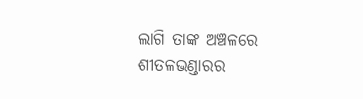ଲାଗି ତାଙ୍କ ଅଞ୍ଚଳରେ ଶୀତଳଭଣ୍ଡାରର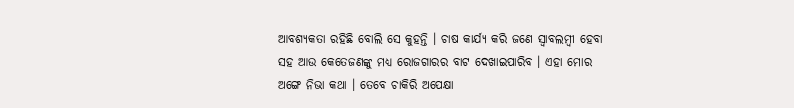ଆବଶ୍ୟକତା ରହିଛି ବୋଲି ସେ କୁହନ୍ତି । ଚାଷ କାର୍ଯ୍ୟ କରି ଜଣେ ସ୍ଵାବଲମ୍ବୀ ହେବା ସହ ଆଉ କେତେଜଣଙ୍କୁ ମଧ୍ୟ ରୋଜଗାରର ବାଟ ଦେଖାଇପାରିବ । ଏହା ମୋର ଅଙ୍ଗେ ନିଭା କଥା । ତେବେ ଚାକିରି ଅପେକ୍ଷା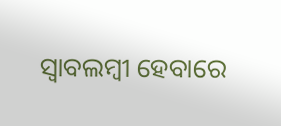ସ୍ଵାବଲମ୍ବୀ ହେବାରେ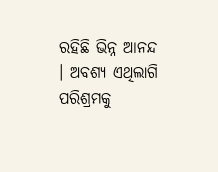ରହିଛି ଭିନ୍ନ ଆନନ୍ଦ । ଅବଶ୍ୟ ଏଥିଲାଗି ପରିଶ୍ରମକୁ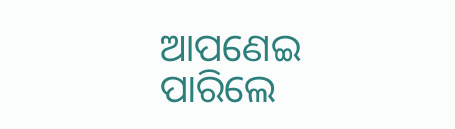ଆପଣେଇ ପାରିଲେ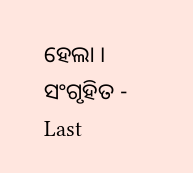ହେଲା ।
ସଂଗୃହିତ -
Last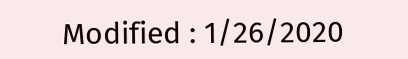Modified : 1/26/2020